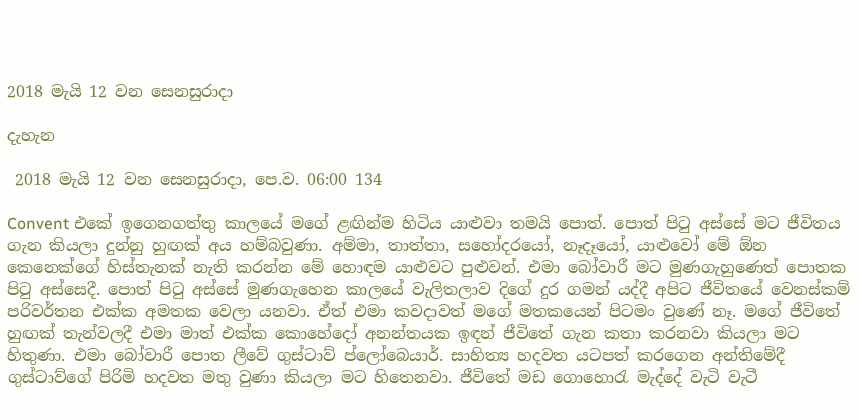2018 මැයි 12 වන සෙනසුරාදා

දැහැන

 2018 මැයි 12 වන සෙනසුරාදා, පෙ.ව. 06:00 134

Convent එකේ ඉගෙනගත්තු කාලයේ මගේ ළඟින්ම හිටිය යාළුවා තමයි පොත්. පොත් පිටු අස්සේ මට ජීවිතය ගැන කියලා දුන්නු හුඟක් අය හම්බවුණා. අම්මා, තාත්තා, සහෝදරයෝ, නෑදෑයෝ, යාළුවෝ මේ ඕන කෙනෙක්ගේ හිස්තැනක් නැති කරන්න මේ හොඳම යාළුවට පුළුවන්. එමා බෝවාරී මට මුණගැහුණෙත් පොතක පිටු අස්සෙදී. පොත් පිටු අස්සේ මුණගැහෙන කාලයේ වැලිතලාව දිගේ දුර ගමන් යද්දී අපිට ජීවිතයේ වෙනස්කම් පරිවර්තන එක්ක අමතක වෙලා යනවා. ඒත් එමා කවදාවත් මගේ මතකයෙන් පිටමං වුණේ නෑ. මගේ ජීවිතේ හුඟක් තැන්වලදී එමා මාත් එක්ක කොහේදෝ අනන්තයක ඉඳන් ජීවිතේ ගැන කතා කරනවා කියලා මට හිතුණා. එමා බෝවාරී පොත ලීවේ ගුස්ටාව් ප්ලෝබෙයාර්. සාහිත්‍ය හදවත යටපත් කරගෙන අන්තිමේදී ගුස්ටාව්ගේ පිරිමි හදවත මතු වුණා කියලා මට හිතෙනවා. ජීවිතේ මඩ ගොහොරැ මැද්දේ වැටි වැටී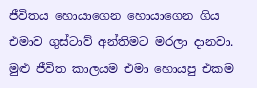ජීවිතය හොයාගෙන හොයාගෙන ගිය එමාව ගුස්ටාව් අන්තිමට මරලා දානවා. මුළු ජීවිත කාලයම එමා හොයපු එකම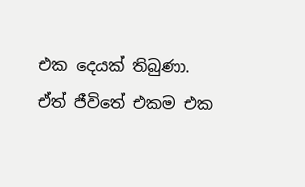එක දෙයක් තිබුණා. ඒත් ජීවිතේ එකම එක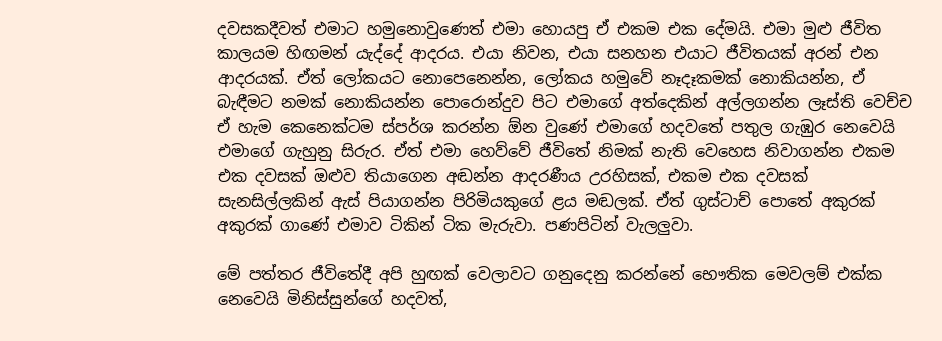දවසකදීවත් එමාට හමුනොවුණෙත් එමා හොයපු ඒ එකම එක දේමයි. එමා මුළු ජීවිත කාලයම හිඟමන් යැද්දේ ආදරය. එයා නිවන, එයා සනහන එයාට ජීවිතයක් අරන් එන ආදරයක්. ඒත් ලෝකයට නොපෙනෙන්න, ලෝකය හමුවේ නෑදෑකමක් නොකියන්න, ඒ බැඳීමට නමක් නොකියන්න පොරොන්දුව පිට එමාගේ අත්දෙකින් අල්ලගන්න ලෑස්ති වෙච්ච ඒ හැම කෙනෙක්ටම ස්පර්ශ කරන්න ඕන වුණේ එමාගේ හදවතේ පතුල ගැඹුර නෙවෙයි එමාගේ ගැහුනු සිරුර. ඒත් එමා හෙව්වේ ජීවිතේ නිමක් නැති වෙහෙස නිවාගන්න එකම එක දවසක් ඔළුව තියාගෙන අඬන්න ආදරණීය උරහිසක්, එකම එක දවසක් සැනසිල්ලකින් ඇස් පියාගන්න පිරිමියකුගේ ළය මඬලක්. ඒත් ගුස්ටාච් පොතේ අකුරක් අකුරක් ගාණේ එමාව ටිකින් ටික මැරුවා. පණපිටින් වැලලුවා.

මේ පත්තර ජීවිතේදී අපි හුඟක් වෙලාවට ගනුදෙනු කරන්නේ භෞතික මෙවලම් එක්ක නෙවෙයි මිනිස්සුන්ගේ හදවත්,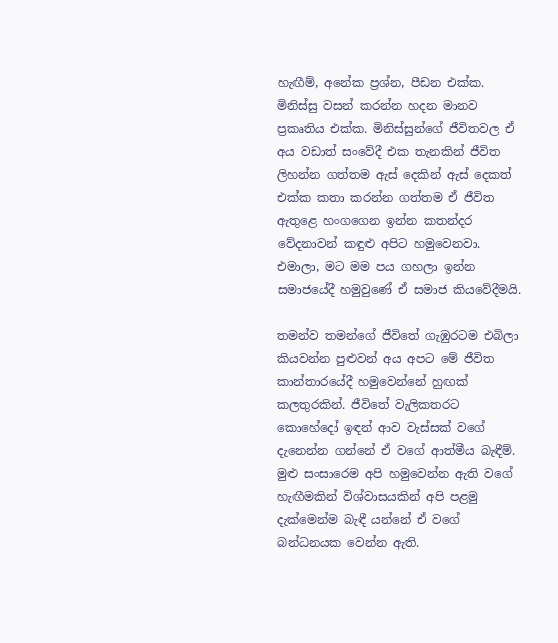හැඟීම්, අනේක ප්‍රශ්න, පීඩන එක්ක. මිනිස්සු වසන් කරන්න හදන මානව ප්‍රකෘතිය එක්ක. මිනිස්සුන්ගේ ජීවිතවල ඒ අය වඩාත් සංවේදී එක තැනකින් ජීවිත ලිහන්න ගත්තම ඇස් දෙකින් ඇස් දෙකත් එක්ක කතා කරන්න ගත්තම ඒ ජීවිත ඇතුළෙ හංගගෙන ඉන්න කතන්දර වේදනාවන් කඳුළු අපිට හමුවෙනවා. එමාලා, මට මම පය ගහලා ඉන්න සමාජයේදී හමුවුණේ ඒ සමාජ කියවේදීමයි.

තමන්ව තමන්ගේ ජීවිතේ ගැඹුරටම එබිලා කියවන්න පුළුවන් අය අපට මේ ජීවිත කාන්තාරයේදී හමුවෙන්නේ හුඟක් කලතුරකින්. ජීවිතේ වැලිකතරට කොහේදෝ ඉඳන් ආව වැස්සක් වගේ දැනෙන්න ගන්නේ ඒ වගේ ආත්මීය බැඳීම්. මුළු සංසාරෙම අපි හමුවෙන්න ඇති වගේ හැඟීමකින් විශ්වාසයකින් අපි පළමු දැක්මෙන්ම බැඳී යන්නේ ඒ වගේ බන්ධනයක වෙන්න ඇති.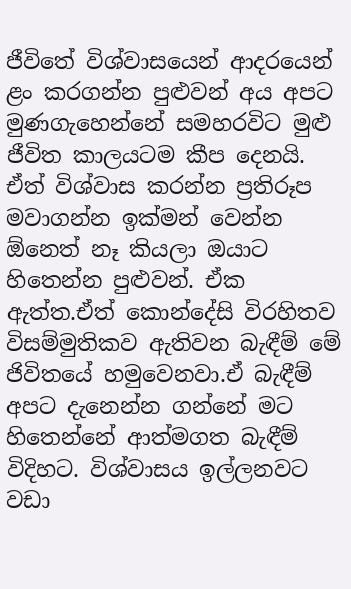ජීවිතේ විශ්වාසයෙන් ආදරයෙන් ළං කරගන්න පුළුවන් අය අපට මුණගැහෙන්නේ සමහරවිට මුළු ජීවිත කාලයටම කීප දෙනයි. ඒත් විශ්වාස කරන්න ප්‍රතිරූප මවාගන්න ඉක්මන් වෙන්න ඕනෙත් නෑ කියලා ඔයාට හිතෙන්න පුළුවන්. ඒක ඇත්ත.ඒත් කොන්දේසි විරහිතව විසම්මුතිකව ඇතිවන බැඳීම් මේ ජිවිතයේ හමුවෙනවා.ඒ බැඳීම් අපට දැනෙන්න ගන්නේ මට හිතෙන්නේ ආත්මගත බැඳීම් විදිහට. විශ්වාසය ඉල්ලනවට වඩා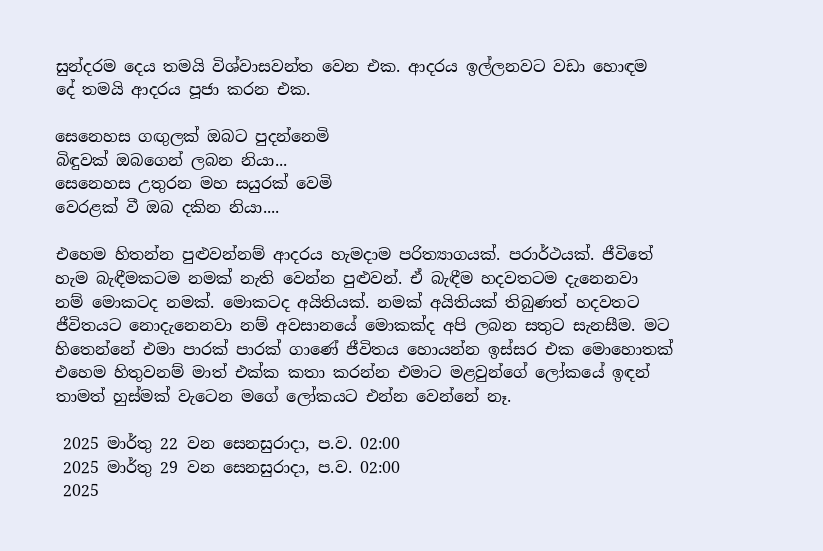සුන්දරම දෙය තමයි විශ්වාසවන්ත වෙන එක. ආදරය ඉල්ලනවට වඩා හොඳම දේ තමයි ආදරය පූජා කරන එක.

සෙනෙහස ගඟුලක් ඔබට පුදන්නෙමි
බිඳුවක් ඔබගෙන් ලබන නියා...
සෙනෙහස උතුරන මහ සයුරක් වෙමි
වෙරළක් වී ඔබ දකින නියා....

එහෙම හිතන්න පුළුවන්නම් ආදරය හැමදාම පරිත්‍යාගයක්. පරාර්ථයක්. ජීවිතේ හැම බැඳීමකටම නමක් නැති වෙන්න පුළුවන්. ඒ බැඳීම හදවතටම දැනෙනවා නම් මොකටද නමක්. මොකටද අයිතියක්. නමක් අයිතියක් තිබුණත් හදවතට ජීවිතයට නොදැනෙනවා නම් අවසානයේ මොකක්ද අපි ලබන සතුට සැනසීම. මට හිතෙන්නේ එමා පාරක් පාරක් ගාණේ ජීවිතය හොයන්න ඉස්සර එක මොහොතක් එහෙම හිතුවනම් මාත් එක්ක කතා කරන්න එමාට මළවුන්ගේ ලෝකයේ ඉඳන් තාමත් හුස්මක් වැටෙන මගේ ලෝකයට එන්න වෙන්නේ නෑ.

 2025 මාර්තු 22 වන සෙනසුරාදා, ප.ව. 02:00
 2025 මාර්තු 29 වන සෙනසුරාදා, ප.ව. 02:00
 2025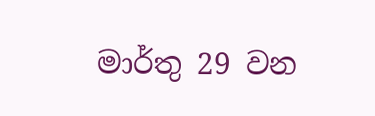මාර්තු 29 වන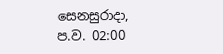සෙනසුරාදා, ප.ව. 02:00